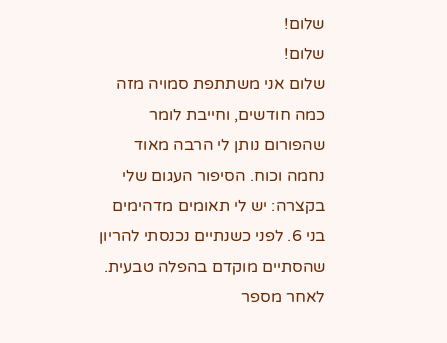שלום!
שלום!
שלום אני משתתפת סמויה מזה כמה חודשים, וחייבת לומר שהפורום נותן לי הרבה מאוד נחמה וכוח. הסיפור העגום שלי בקצרה: יש לי תאומים מדהימים בני 6. לפני כשנתיים נכנסתי להריון שהסתיים מוקדם בהפלה טבעית. לאחר מספר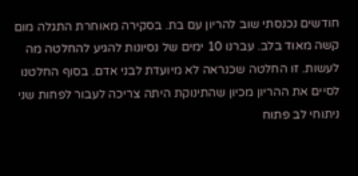חודשים נכנסתי שוב להריון עם בת. בסקירה מאוחרת התגלה מום קשה מאוד בלב. עברנו 10 ימים של נסיונות להגיע להחלטה מה לעשות. זו החלטה שכנראה לא מיועדת לבני אדם. בסוף החלטנו לסיים את ההריון מכיון שהתינוקת היתה צריכה לעבור לפחות שני ניתוחי לב פתוח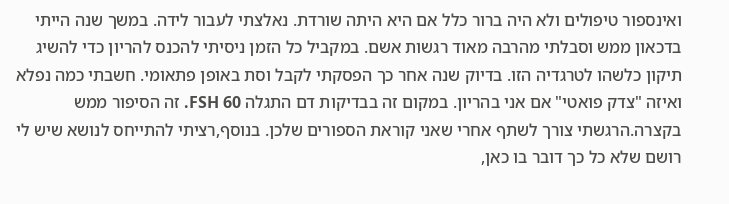ואינספור טיפולים ולא היה ברור כלל אם היא היתה שורדת. נאלצתי לעבור לידה. במשך שנה הייתי בדכאון ממש וסבלתי מהרבה מאוד רגשות אשם. במקביל כל הזמן ניסיתי להכנס להריון כדי להשיג תיקון כלשהו לטרגדיה הזו. בדיוק שנה אחר כך הפסקתי לקבל וסת באופן פתאומי. חשבתי כמה נפלא ואיזה "צדק פואטי" אם אני בהריון. במקום זה בבדיקות דם התגלה FSH 60. זה הסיפור ממש בקצרה.הרגשתי צורך לשתף אחרי שאני קוראת הספורים שלכן. בנוסף,רציתי להתייחס לנושא שיש לי רושם שלא כל כך דובר בו כאן,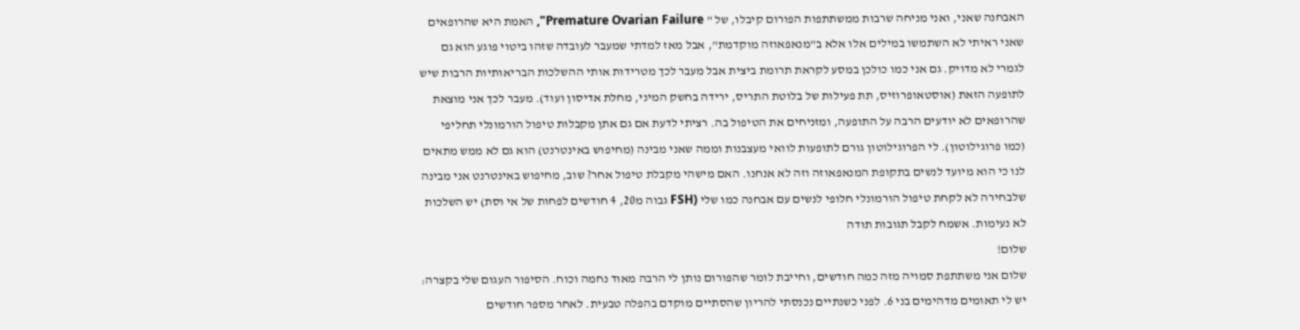האבחנה שאני, ואני מניחה שרבות ממשתתפות הפורום קיבלו, של " Premature Ovarian Failure", האמת היא שהרופאים שאני ראיתי לא השתמשו במילים אלו אלא ב"מנאפאוזה מוקדמת", אבל מאז למדתי שמעבר לעובדה שזהו ביטוי פוגע הוא גם לגמרי לא מדויק. גם אני כמו כולכן במסע לקראת תרומת ביצית אבל מעבר לכך מטרידות אותי ההשלכות הבריאותיות הרבות שיש לתופעה הזאת (אוסטאופרוזיס, תת פעילות של בלוטת התריס, ירידה בחשק המיני, מחלת אדיסון ועוד). מעבר לכך אני מוצאת שהרופאים לא יודעים הרבה על התופעה, ומזניחים את הטיפול בה. רציתי לדעת אם גם אתן מקבלות טיפול הורמונלי תחליפי (כמו פרוגילוטון). לי הפרוגילוטון גורם לתופעות לוואי מעצבנות וממה שאני מבינה (מחיפוש באינטרנט) הוא גם לא ממש מתאים לנו כי הוא מיועד לנשים בתקופת המנאפאוזה וזה לא אנחנו. האם מישהי מקבלת טיפול אחר? שוב, מחיפוש באינטרנט אני מבינה שלבחירה לא לקחת טיפול הורמונלי חלופי לנשים עם אבחנה כמו שלי (FSH גבוה מ20, 4 חודשים לפחות של אי וסת) יש השלכות לא נעימות. אשמח לקבל תגובות תודה
שלום!
שלום אני משתתפת סמויה מזה כמה חודשים, וחייבת לומר שהפורום נותן לי הרבה מאוד נחמה וכוח. הסיפור העגום שלי בקצרה: יש לי תאומים מדהימים בני 6. לפני כשנתיים נכנסתי להריון שהסתיים מוקדם בהפלה טבעית. לאחר מספר חודשים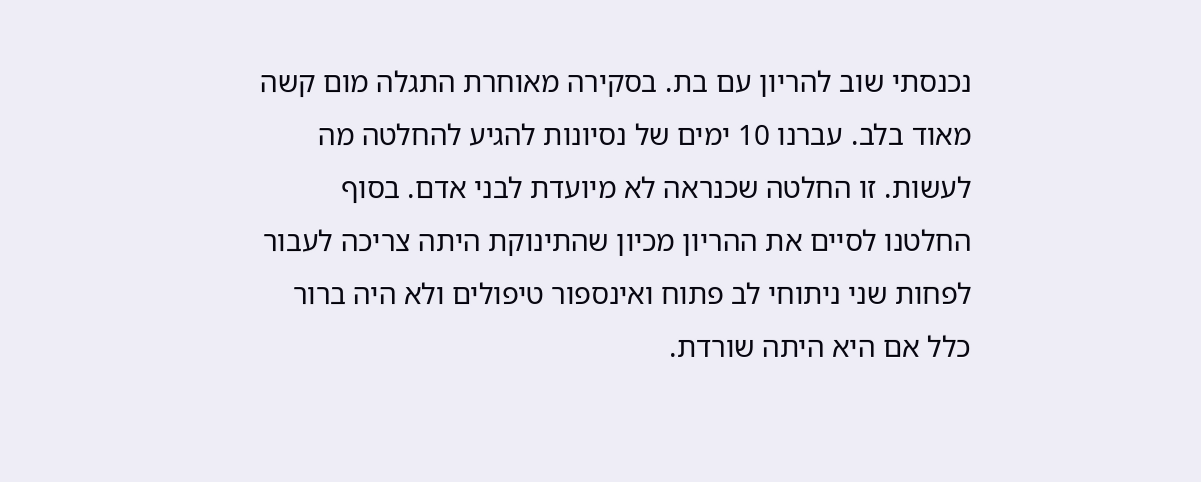נכנסתי שוב להריון עם בת. בסקירה מאוחרת התגלה מום קשה מאוד בלב. עברנו 10 ימים של נסיונות להגיע להחלטה מה לעשות. זו החלטה שכנראה לא מיועדת לבני אדם. בסוף החלטנו לסיים את ההריון מכיון שהתינוקת היתה צריכה לעבור לפחות שני ניתוחי לב פתוח ואינספור טיפולים ולא היה ברור כלל אם היא היתה שורדת.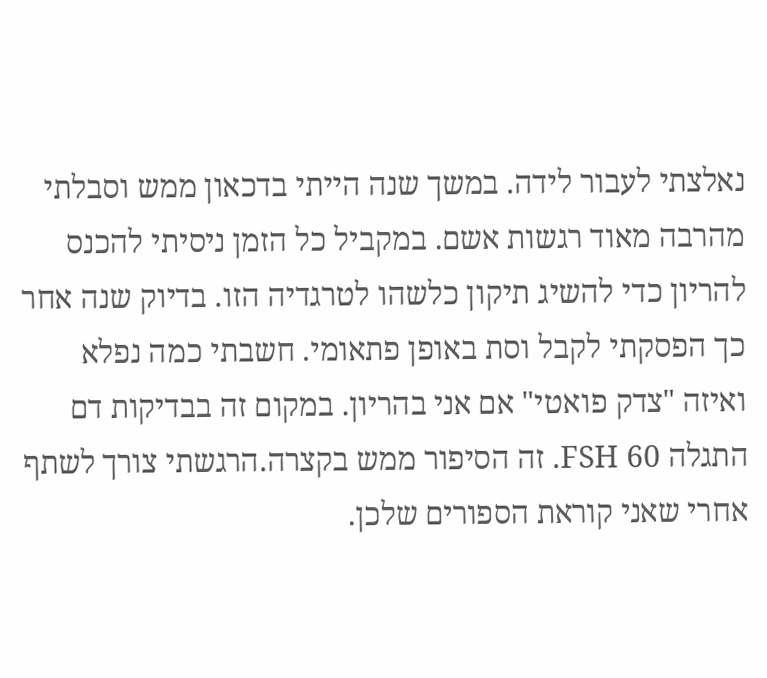נאלצתי לעבור לידה. במשך שנה הייתי בדכאון ממש וסבלתי מהרבה מאוד רגשות אשם. במקביל כל הזמן ניסיתי להכנס להריון כדי להשיג תיקון כלשהו לטרגדיה הזו. בדיוק שנה אחר כך הפסקתי לקבל וסת באופן פתאומי. חשבתי כמה נפלא ואיזה "צדק פואטי" אם אני בהריון. במקום זה בבדיקות דם התגלה FSH 60. זה הסיפור ממש בקצרה.הרגשתי צורך לשתף אחרי שאני קוראת הספורים שלכן.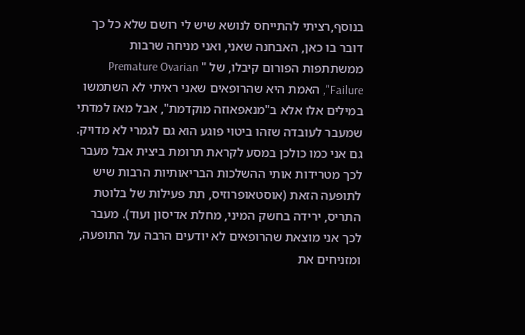בנוסף,רציתי להתייחס לנושא שיש לי רושם שלא כל כך דובר בו כאן, האבחנה שאני, ואני מניחה שרבות ממשתתפות הפורום קיבלו, של " Premature Ovarian Failure", האמת היא שהרופאים שאני ראיתי לא השתמשו במילים אלו אלא ב"מנאפאוזה מוקדמת", אבל מאז למדתי שמעבר לעובדה שזהו ביטוי פוגע הוא גם לגמרי לא מדויק. גם אני כמו כולכן במסע לקראת תרומת ביצית אבל מעבר לכך מטרידות אותי ההשלכות הבריאותיות הרבות שיש לתופעה הזאת (אוסטאופרוזיס, תת פעילות של בלוטת התריס, ירידה בחשק המיני, מחלת אדיסון ועוד). מעבר לכך אני מוצאת שהרופאים לא יודעים הרבה על התופעה, ומזניחים את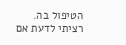הטיפול בה. רציתי לדעת אם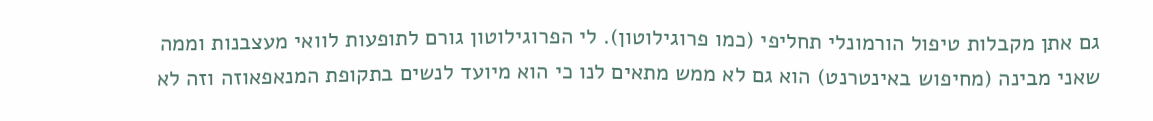גם אתן מקבלות טיפול הורמונלי תחליפי (כמו פרוגילוטון). לי הפרוגילוטון גורם לתופעות לוואי מעצבנות וממה שאני מבינה (מחיפוש באינטרנט) הוא גם לא ממש מתאים לנו כי הוא מיועד לנשים בתקופת המנאפאוזה וזה לא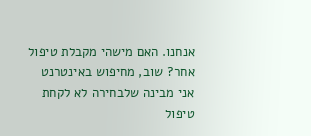אנחנו. האם מישהי מקבלת טיפול אחר? שוב, מחיפוש באינטרנט אני מבינה שלבחירה לא לקחת טיפול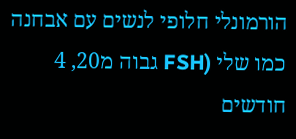הורמונלי חלופי לנשים עם אבחנה כמו שלי (FSH גבוה מ20, 4 חודשים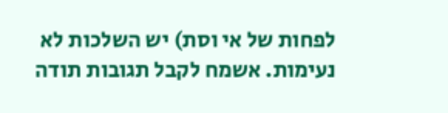לפחות של אי וסת) יש השלכות לא נעימות. אשמח לקבל תגובות תודה